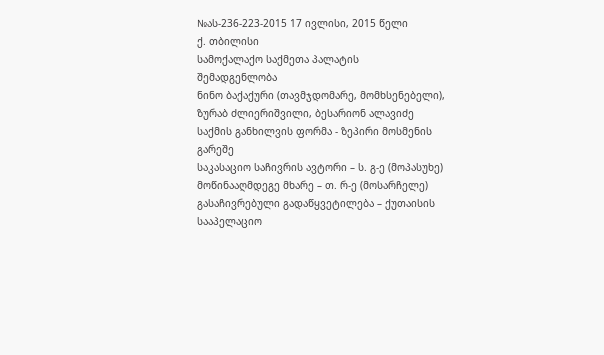№ას-236-223-2015 17 ივლისი, 2015 წელი
ქ. თბილისი
სამოქალაქო საქმეთა პალატის
შემადგენლობა
ნინო ბაქაქური (თავმჯდომარე, მომხსენებელი),
ზურაბ ძლიერიშვილი, ბესარიონ ალავიძე
საქმის განხილვის ფორმა - ზეპირი მოსმენის გარეშე
საკასაციო საჩივრის ავტორი – ს. გ-ე (მოპასუხე)
მოწინააღმდეგე მხარე – თ. რ-ე (მოსარჩელე)
გასაჩივრებული გადაწყვეტილება – ქუთაისის სააპელაციო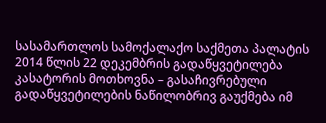სასამართლოს სამოქალაქო საქმეთა პალატის 2014 წლის 22 დეკემბრის გადაწყვეტილება
კასატორის მოთხოვნა – გასაჩივრებული გადაწყვეტილების ნაწილობრივ გაუქმება იმ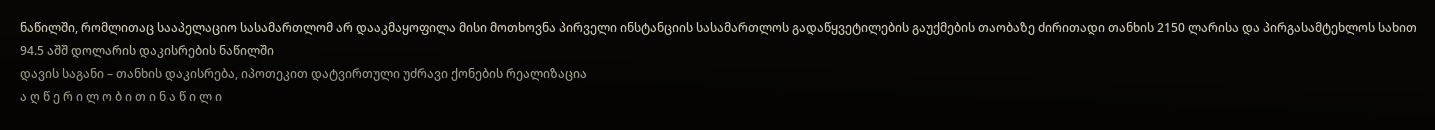ნაწილში, რომლითაც სააპელაციო სასამართლომ არ დააკმაყოფილა მისი მოთხოვნა პირველი ინსტანციის სასამართლოს გადაწყვეტილების გაუქმების თაობაზე ძირითადი თანხის 2150 ლარისა და პირგასამტეხლოს სახით 94.5 აშშ დოლარის დაკისრების ნაწილში
დავის საგანი – თანხის დაკისრება, იპოთეკით დატვირთული უძრავი ქონების რეალიზაცია
ა ღ წ ე რ ი ლ ო ბ ი თ ი ნ ა წ ი ლ ი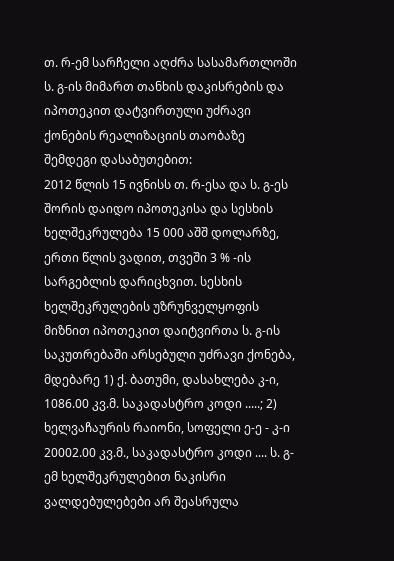თ. რ-ემ სარჩელი აღძრა სასამართლოში ს. გ-ის მიმართ თანხის დაკისრების და იპოთეკით დატვირთული უძრავი ქონების რეალიზაციის თაობაზე შემდეგი დასაბუთებით:
2012 წლის 15 ივნისს თ. რ-ესა და ს. გ-ეს შორის დაიდო იპოთეკისა და სესხის ხელშეკრულება 15 000 აშშ დოლარზე, ერთი წლის ვადით, თვეში 3 % -ის სარგებლის დარიცხვით. სესხის ხელშეკრულების უზრუნველყოფის მიზნით იპოთეკით დაიტვირთა ს. გ-ის საკუთრებაში არსებული უძრავი ქონება, მდებარე 1) ქ. ბათუმი, დასახლება კ-ი, 1086.00 კვ.მ. საკადასტრო კოდი .....; 2) ხელვაჩაურის რაიონი, სოფელი ე-ე - კ-ი 20002.00 კვ.მ., საკადასტრო კოდი .... ს. გ-ემ ხელშეკრულებით ნაკისრი ვალდებულებები არ შეასრულა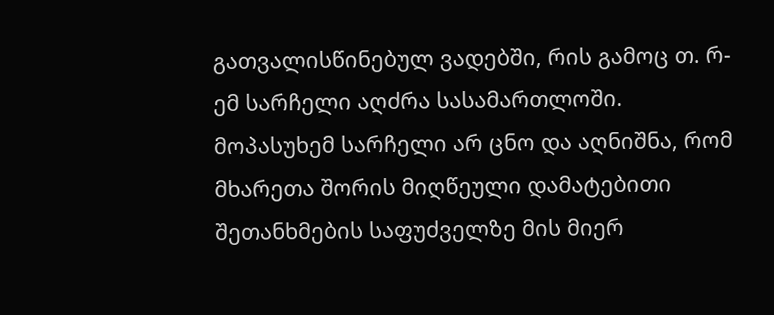გათვალისწინებულ ვადებში, რის გამოც თ. რ-ემ სარჩელი აღძრა სასამართლოში.
მოპასუხემ სარჩელი არ ცნო და აღნიშნა, რომ მხარეთა შორის მიღწეული დამატებითი შეთანხმების საფუძველზე მის მიერ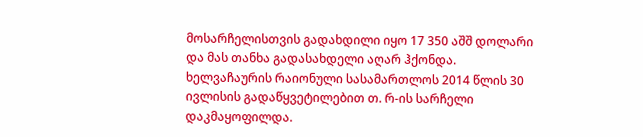მოსარჩელისთვის გადახდილი იყო 17 350 აშშ დოლარი და მას თანხა გადასახდელი აღარ ჰქონდა.
ხელვაჩაურის რაიონული სასამართლოს 2014 წლის 30 ივლისის გადაწყვეტილებით თ. რ-ის სარჩელი დაკმაყოფილდა.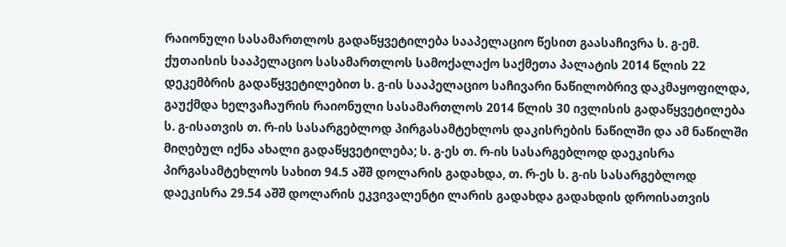რაიონული სასამართლოს გადაწყვეტილება სააპელაციო წესით გაასაჩივრა ს. გ-ემ.
ქუთაისის სააპელაციო სასამართლოს სამოქალაქო საქმეთა პალატის 2014 წლის 22 დეკემბრის გადაწყვეტილებით ს. გ-ის სააპელაციო საჩივარი ნაწილობრივ დაკმაყოფილდა, გაუქმდა ხელვაჩაურის რაიონული სასამართლოს 2014 წლის 30 ივლისის გადაწყვეტილება ს. გ-ისათვის თ. რ-ის სასარგებლოდ პირგასამტეხლოს დაკისრების ნაწილში და ამ ნაწილში მიღებულ იქნა ახალი გადაწყვეტილება; ს. გ-ეს თ. რ-ის სასარგებლოდ დაეკისრა პირგასამტეხლოს სახით 94.5 აშშ დოლარის გადახდა, თ. რ-ეს ს. გ-ის სასარგებლოდ დაეკისრა 29.54 აშშ დოლარის ეკვივალენტი ლარის გადახდა გადახდის დროისათვის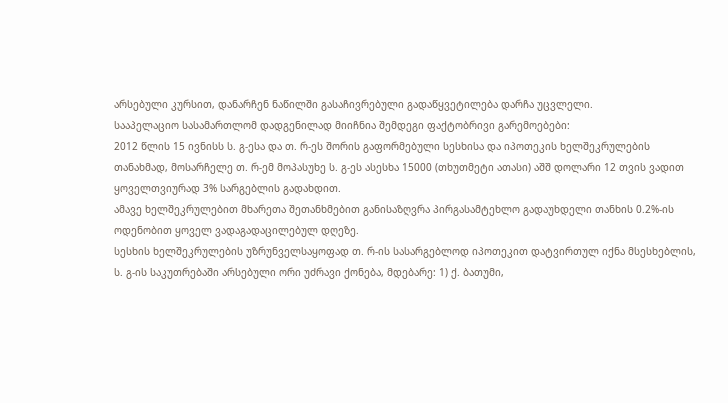არსებული კურსით, დანარჩენ ნაწილში გასაჩივრებული გადაწყვეტილება დარჩა უცვლელი.
სააპელაციო სასამართლომ დადგენილად მიიჩნია შემდეგი ფაქტობრივი გარემოებები:
2012 წლის 15 ივნისს ს. გ-ესა და თ. რ-ეს შორის გაფორმებული სესხისა და იპოთეკის ხელშეკრულების თანახმად, მოსარჩელე თ. რ-ემ მოპასუხე ს. გ-ეს ასესხა 15000 (თხუთმეტი ათასი) აშშ დოლარი 12 თვის ვადით ყოველთვიურად 3% სარგებლის გადახდით.
ამავე ხელშეკრულებით მხარეთა შეთანხმებით განისაზღვრა პირგასამტეხლო გადაუხდელი თანხის 0.2%-ის ოდენობით ყოველ ვადაგადაცილებულ დღეზე.
სესხის ხელშეკრულების უზრუნველსაყოფად თ. რ-ის სასარგებლოდ იპოთეკით დატვირთულ იქნა მსესხებლის, ს. გ-ის საკუთრებაში არსებული ორი უძრავი ქონება, მდებარე: 1) ქ. ბათუმი,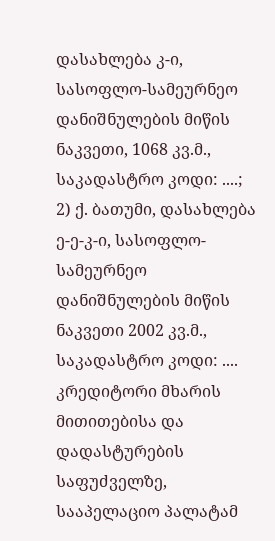დასახლება კ-ი, სასოფლო-სამეურნეო დანიშნულების მიწის ნაკვეთი, 1068 კვ.მ., საკადასტრო კოდი: ....; 2) ქ. ბათუმი, დასახლება ე-ე-კ-ი, სასოფლო-სამეურნეო დანიშნულების მიწის ნაკვეთი 2002 კვ.მ., საკადასტრო კოდი: ....
კრედიტორი მხარის მითითებისა და დადასტურების საფუძველზე, სააპელაციო პალატამ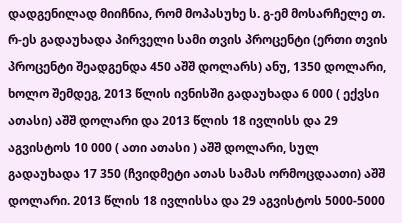დადგენილად მიიჩნია, რომ მოპასუხე ს. გ-ემ მოსარჩელე თ. რ-ეს გადაუხადა პირველი სამი თვის პროცენტი (ერთი თვის პროცენტი შეადგენდა 450 აშშ დოლარს) ანუ, 1350 დოლარი, ხოლო შემდეგ, 2013 წლის ივნისში გადაუხადა 6 000 ( ექვსი ათასი) აშშ დოლარი და 2013 წლის 18 ივლისს და 29 აგვისტოს 10 000 ( ათი ათასი ) აშშ დოლარი, სულ გადაუხადა 17 350 (ჩვიდმეტი ათას სამას ორმოცდაათი) აშშ დოლარი. 2013 წლის 18 ივლისსა და 29 აგვისტოს 5000-5000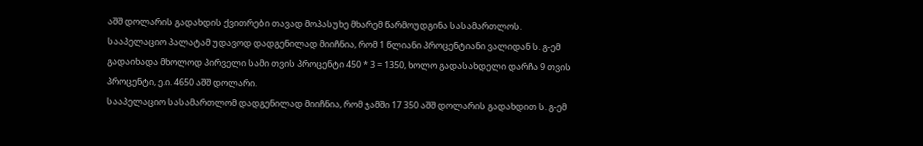აშშ დოლარის გადახდის ქვითრები თავად მოპასუხე მხარემ წარმოუდგინა სასამართლოს. სააპელაციო პალატამ უდავოდ დადგენილად მიიჩნია, რომ 1 წლიანი პროცენტიანი ვალიდან ს. გ-ემ გადაიხადა მხოლოდ პირველი სამი თვის პროცენტი 450 * 3 = 1350, ხოლო გადასახდელი დარჩა 9 თვის პროცენტი, ე.ი. 4650 აშშ დოლარი.
სააპელაციო სასამართლომ დადგენილად მიიჩნია, რომ ჯამში 17 350 აშშ დოლარის გადახდით ს. გ-ემ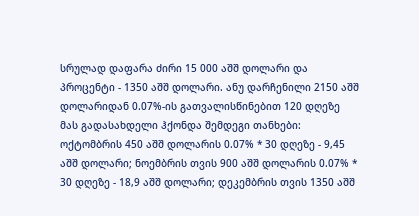სრულად დაფარა ძირი 15 000 აშშ დოლარი და პროცენტი - 1350 აშშ დოლარი. ანუ დარჩენილი 2150 აშშ დოლარიდან 0.07%-ის გათვალისწინებით 120 დღეზე მას გადასახდელი ჰქონდა შემდეგი თანხები: ოქტომბრის 450 აშშ დოლარის 0.07% * 30 დღეზე - 9,45 აშშ დოლარი; ნოემბრის თვის 900 აშშ დოლარის 0.07% * 30 დღეზე - 18,9 აშშ დოლარი; დეკემბრის თვის 1350 აშშ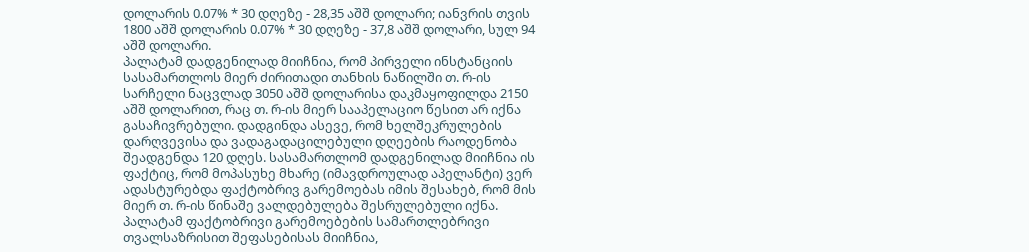დოლარის 0.07% * 30 დღეზე - 28,35 აშშ დოლარი; იანვრის თვის 1800 აშშ დოლარის 0.07% * 30 დღეზე - 37,8 აშშ დოლარი, სულ 94 აშშ დოლარი.
პალატამ დადგენილად მიიჩნია, რომ პირველი ინსტანციის სასამართლოს მიერ ძირითადი თანხის ნაწილში თ. რ-ის სარჩელი ნაცვლად 3050 აშშ დოლარისა დაკმაყოფილდა 2150 აშშ დოლარით, რაც თ. რ-ის მიერ სააპელაციო წესით არ იქნა გასაჩივრებული. დადგინდა ასევე, რომ ხელშეკრულების დარღვევისა და ვადაგადაცილებული დღეების რაოდენობა შეადგენდა 120 დღეს. სასამართლომ დადგენილად მიიჩნია ის ფაქტიც, რომ მოპასუხე მხარე (იმავდროულად აპელანტი) ვერ ადასტურებდა ფაქტობრივ გარემოებას იმის შესახებ, რომ მის მიერ თ. რ-ის წინაშე ვალდებულება შესრულებული იქნა.
პალატამ ფაქტობრივი გარემოებების სამართლებრივი თვალსაზრისით შეფასებისას მიიჩნია,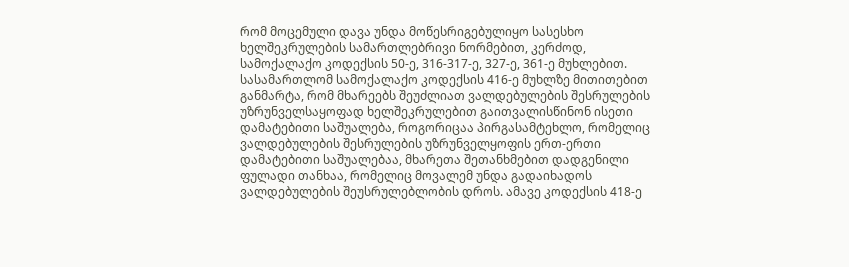რომ მოცემული დავა უნდა მოწესრიგებულიყო სასესხო ხელშეკრულების სამართლებრივი ნორმებით, კერძოდ, სამოქალაქო კოდექსის 50-ე, 316-317-ე, 327-ე, 361-ე მუხლებით.
სასამართლომ სამოქალაქო კოდექსის 416-ე მუხლზე მითითებით განმარტა, რომ მხარეებს შეუძლიათ ვალდებულების შესრულების უზრუნველსაყოფად ხელშეკრულებით გაითვალისწინონ ისეთი დამატებითი საშუალება, როგორიცაა პირგასამტეხლო, რომელიც ვალდებულების შესრულების უზრუნველყოფის ერთ-ერთი დამატებითი საშუალებაა, მხარეთა შეთანხმებით დადგენილი ფულადი თანხაა, რომელიც მოვალემ უნდა გადაიხადოს ვალდებულების შეუსრულებლობის დროს. ამავე კოდექსის 418-ე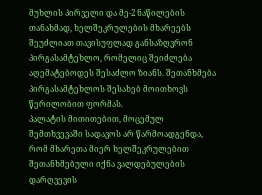მუხლის პირველი და მე-2 ნაწილების თანახმად, ხელშეკრულების მხარეებს შეუძლიათ თავისუფლად განსაზღვრონ პირგასამტეხლო, რომელიც შეიძლება აღემატებოდეს შესაძლო ზიანს. შეთანხმება პირგასამტეხლოს შესახებ მოითხოვს წერილობით ფორმას.
პალატის მითითებით, მოცემულ შემთხვევაში სადავოს არ წარმოადგენდა, რომ მხარეთა მიერ ხელშეკრულებით შეთანხმებული იქნა ვალდებულების დარღვევის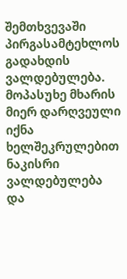შემთხვევაში პირგასამტეხლოს გადახდის ვალდებულება. მოპასუხე მხარის მიერ დარღვეული იქნა ხელშეკრულებით ნაკისრი ვალდებულება და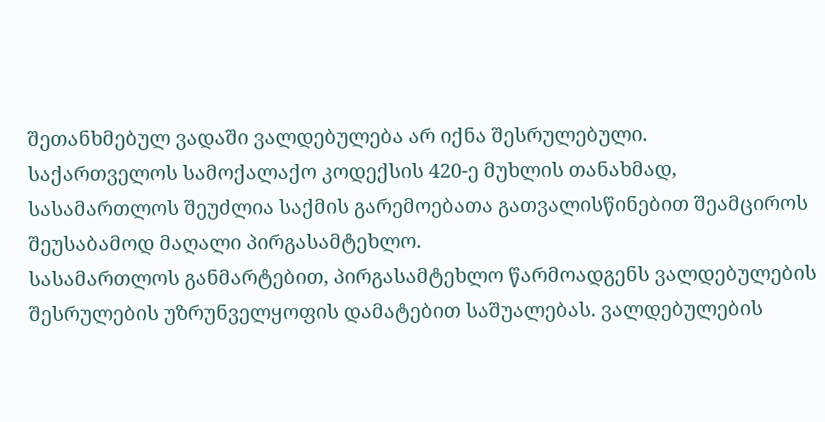შეთანხმებულ ვადაში ვალდებულება არ იქნა შესრულებული.
საქართველოს სამოქალაქო კოდექსის 420-ე მუხლის თანახმად, სასამართლოს შეუძლია საქმის გარემოებათა გათვალისწინებით შეამციროს შეუსაბამოდ მაღალი პირგასამტეხლო.
სასამართლოს განმარტებით, პირგასამტეხლო წარმოადგენს ვალდებულების შესრულების უზრუნველყოფის დამატებით საშუალებას. ვალდებულების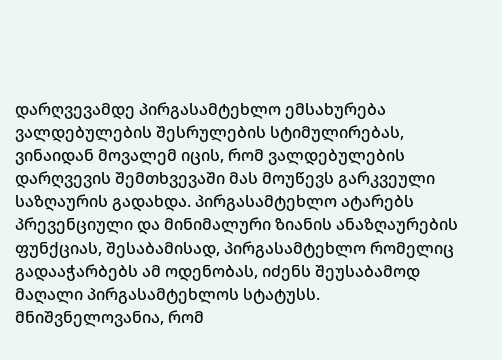დარღვევამდე პირგასამტეხლო ემსახურება ვალდებულების შესრულების სტიმულირებას, ვინაიდან მოვალემ იცის, რომ ვალდებულების დარღვევის შემთხვევაში მას მოუწევს გარკვეული საზღაურის გადახდა. პირგასამტეხლო ატარებს პრევენციული და მინიმალური ზიანის ანაზღაურების ფუნქციას, შესაბამისად, პირგასამტეხლო რომელიც გადააჭარბებს ამ ოდენობას, იძენს შეუსაბამოდ მაღალი პირგასამტეხლოს სტატუსს. მნიშვნელოვანია, რომ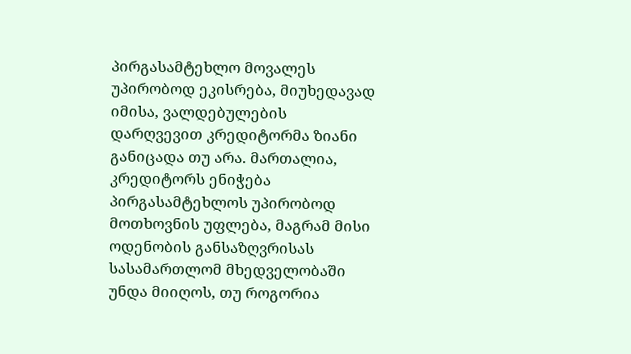პირგასამტეხლო მოვალეს უპირობოდ ეკისრება, მიუხედავად იმისა, ვალდებულების დარღვევით კრედიტორმა ზიანი განიცადა თუ არა. მართალია, კრედიტორს ენიჭება პირგასამტეხლოს უპირობოდ მოთხოვნის უფლება, მაგრამ მისი ოდენობის განსაზღვრისას სასამართლომ მხედველობაში უნდა მიიღოს, თუ როგორია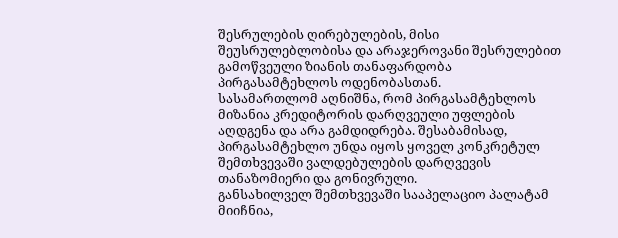შესრულების ღირებულების, მისი შეუსრულებლობისა და არაჯეროვანი შესრულებით გამოწვეული ზიანის თანაფარდობა პირგასამტეხლოს ოდენობასთან.
სასამართლომ აღნიშნა, რომ პირგასამტეხლოს მიზანია კრედიტორის დარღვეული უფლების აღდგენა და არა გამდიდრება. შესაბამისად, პირგასამტეხლო უნდა იყოს ყოველ კონკრეტულ შემთხვევაში ვალდებულების დარღვევის თანაზომიერი და გონივრული.
განსახილველ შემთხვევაში სააპელაციო პალატამ მიიჩნია,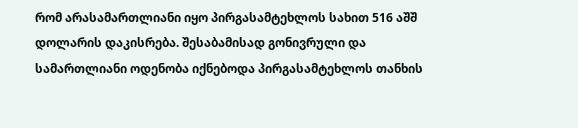რომ არასამართლიანი იყო პირგასამტეხლოს სახით 516 აშშ დოლარის დაკისრება. შესაბამისად გონივრული და სამართლიანი ოდენობა იქნებოდა პირგასამტეხლოს თანხის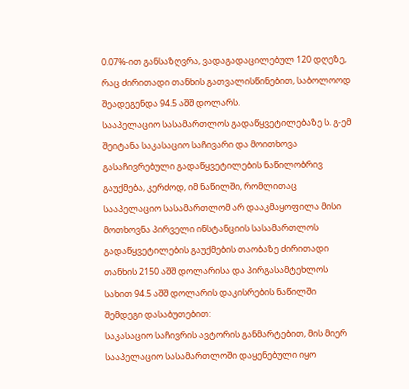0.07%-ით განსაზღვრა, ვადაგადაცილებულ 120 დღეზე, რაც ძირითადი თანხის გათვალისწინებით, საბოლოოდ შეადეგენდა 94.5 აშშ დოლარს.
სააპელაციო სასამართლოს გადაწყვეტილებაზე ს. გ-ემ შეიტანა საკასაციო საჩივარი და მოითხოვა გასაჩივრებული გადაწყვეტილების ნაწილობრივ გაუქმება, კერძოდ, იმ ნაწილში, რომლითაც სააპელაციო სასამართლომ არ დააკმაყოფილა მისი მოთხოვნა პირველი ინსტანციის სასამართლოს გადაწყვეტილების გაუქმების თაობაზე ძირითადი თანხის 2150 აშშ დოლარისა და პირგასამტეხლოს სახით 94.5 აშშ დოლარის დაკისრების ნაწილში შემდეგი დასაბუთებით:
საკასაციო საჩივრის ავტორის განმარტებით, მის მიერ სააპელაციო სასამართლოში დაყენებული იყო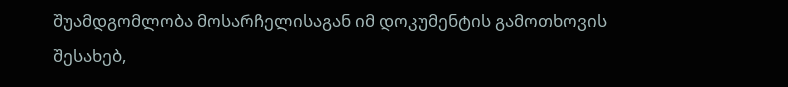შუამდგომლობა მოსარჩელისაგან იმ დოკუმენტის გამოთხოვის შესახებ,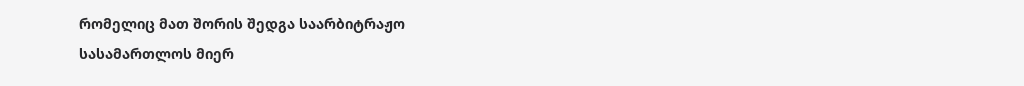რომელიც მათ შორის შედგა საარბიტრაჟო სასამართლოს მიერ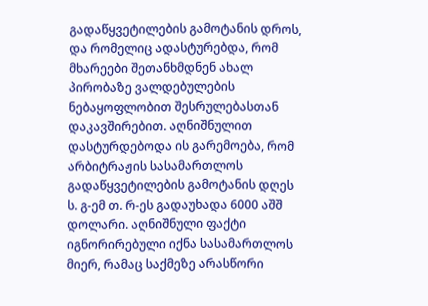გადაწყვეტილების გამოტანის დროს, და რომელიც ადასტურებდა, რომ მხარეები შეთანხმდნენ ახალ პირობაზე ვალდებულების ნებაყოფლობით შესრულებასთან დაკავშირებით. აღნიშნულით დასტურდებოდა ის გარემოება, რომ არბიტრაჟის სასამართლოს გადაწყვეტილების გამოტანის დღეს ს. გ-ემ თ. რ-ეს გადაუხადა 6000 აშშ დოლარი. აღნიშნული ფაქტი იგნორირებული იქნა სასამართლოს მიერ, რამაც საქმეზე არასწორი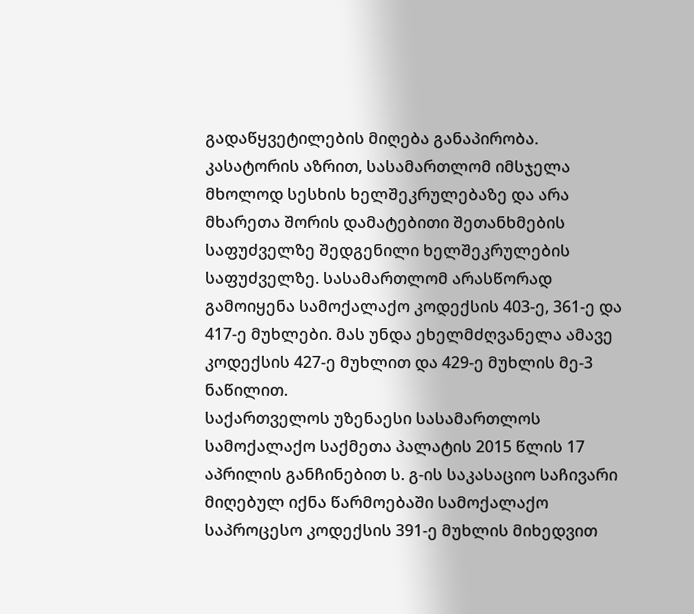გადაწყვეტილების მიღება განაპირობა.
კასატორის აზრით, სასამართლომ იმსჯელა მხოლოდ სესხის ხელშეკრულებაზე და არა მხარეთა შორის დამატებითი შეთანხმების საფუძველზე შედგენილი ხელშეკრულების საფუძველზე. სასამართლომ არასწორად გამოიყენა სამოქალაქო კოდექსის 403-ე, 361-ე და 417-ე მუხლები. მას უნდა ეხელმძღვანელა ამავე კოდექსის 427-ე მუხლით და 429-ე მუხლის მე-3 ნაწილით.
საქართველოს უზენაესი სასამართლოს სამოქალაქო საქმეთა პალატის 2015 წლის 17 აპრილის განჩინებით ს. გ-ის საკასაციო საჩივარი მიღებულ იქნა წარმოებაში სამოქალაქო საპროცესო კოდექსის 391-ე მუხლის მიხედვით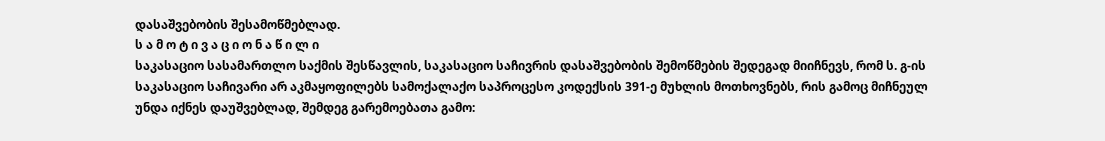დასაშვებობის შესამოწმებლად.
ს ა მ ო ტ ი ვ ა ც ი ო ნ ა წ ი ლ ი
საკასაციო სასამართლო საქმის შესწავლის, საკასაციო საჩივრის დასაშვებობის შემოწმების შედეგად მიიჩნევს, რომ ს. გ-ის საკასაციო საჩივარი არ აკმაყოფილებს სამოქალაქო საპროცესო კოდექსის 391-ე მუხლის მოთხოვნებს, რის გამოც მიჩნეულ უნდა იქნეს დაუშვებლად, შემდეგ გარემოებათა გამო: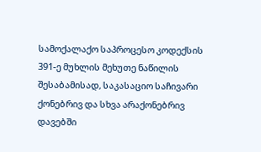სამოქალაქო საპროცესო კოდექსის 391-ე მუხლის მეხუთე ნაწილის შესაბამისად, საკასაციო საჩივარი ქონებრივ და სხვა არაქონებრივ დავებში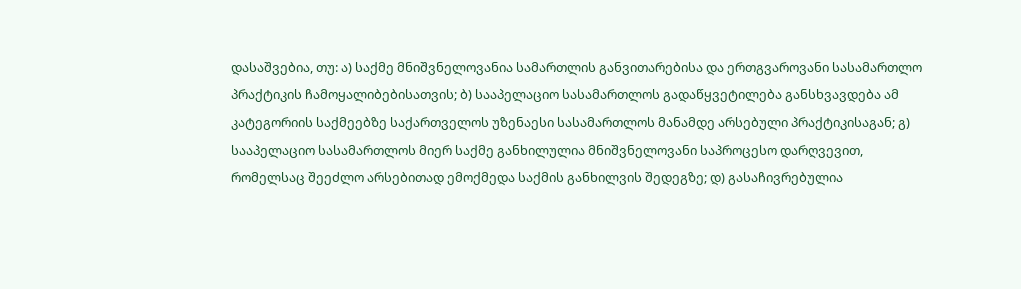დასაშვებია, თუ: ა) საქმე მნიშვნელოვანია სამართლის განვითარებისა და ერთგვაროვანი სასამართლო პრაქტიკის ჩამოყალიბებისათვის; ბ) სააპელაციო სასამართლოს გადაწყვეტილება განსხვავდება ამ კატეგორიის საქმეებზე საქართველოს უზენაესი სასამართლოს მანამდე არსებული პრაქტიკისაგან; გ) სააპელაციო სასამართლოს მიერ საქმე განხილულია მნიშვნელოვანი საპროცესო დარღვევით, რომელსაც შეეძლო არსებითად ემოქმედა საქმის განხილვის შედეგზე; დ) გასაჩივრებულია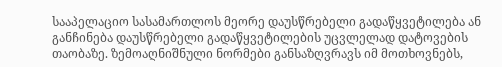სააპელაციო სასამართლოს მეორე დაუსწრებელი გადაწყვეტილება ან განჩინება დაუსწრებელი გადაწყვეტილების უცვლელად დატოვების თაობაზე. ზემოაღნიშნული ნორმები განსაზღვრავს იმ მოთხოვნებს,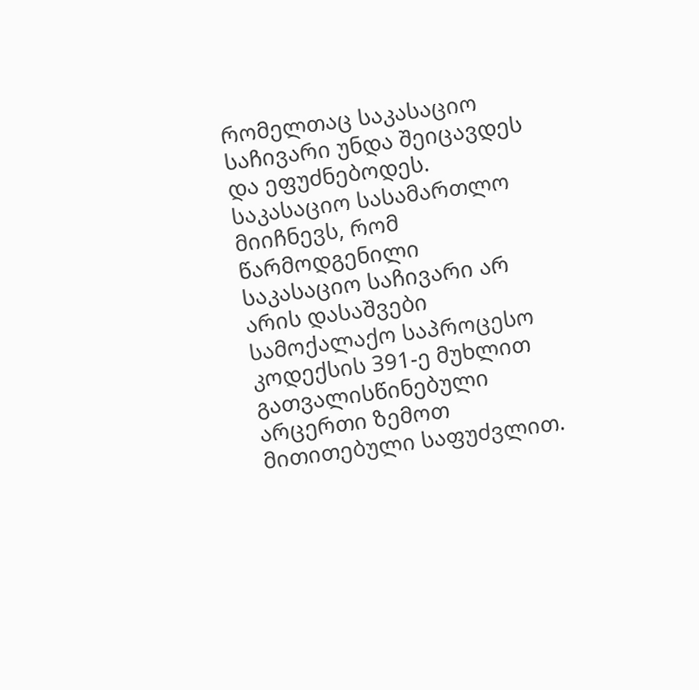რომელთაც საკასაციო საჩივარი უნდა შეიცავდეს და ეფუძნებოდეს.
საკასაციო სასამართლო მიიჩნევს, რომ წარმოდგენილი საკასაციო საჩივარი არ არის დასაშვები სამოქალაქო საპროცესო კოდექსის 391-ე მუხლით გათვალისწინებული არცერთი ზემოთ მითითებული საფუძვლით.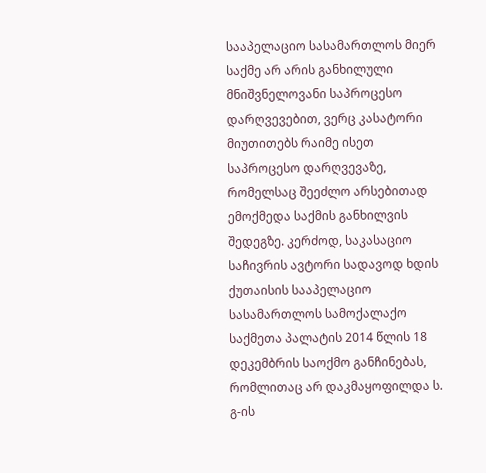სააპელაციო სასამართლოს მიერ საქმე არ არის განხილული მნიშვნელოვანი საპროცესო დარღვევებით, ვერც კასატორი მიუთითებს რაიმე ისეთ საპროცესო დარღვევაზე, რომელსაც შეეძლო არსებითად ემოქმედა საქმის განხილვის შედეგზე. კერძოდ, საკასაციო საჩივრის ავტორი სადავოდ ხდის ქუთაისის სააპელაციო სასამართლოს სამოქალაქო საქმეთა პალატის 2014 წლის 18 დეკემბრის საოქმო განჩინებას, რომლითაც არ დაკმაყოფილდა ს. გ-ის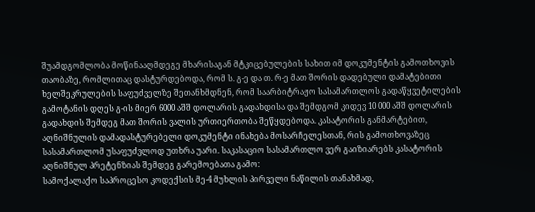შუამდგომლობა მოწინააღმდეგე მხარისაგან მტკიცებულების სახით იმ დოკუმენტის გამოთხოვის თაობაზე, რომლითაც დასტურდებოდა, რომ ს. გ-ე და თ. რ-ე მათ შორის დადებული დამატებითი ხელშეკრულების საფუძველზე შეთანხმდნენ, რომ საარბიტრაჟო სასამართლოს გადაწყვეტილების გამოტანის დღეს გ-ის მიერ 6000 აშშ დოლარის გადახდისა და შემდგომ კიდევ 10 000 აშშ დოლარის გადახდის შემდეგ მათ შორის ვალის ურთიერთობა შეწყდებოდა. კასატორის განმარტებით, აღნიშნულის დამადასტურებელი დოკუმენტი ინახება მოსარჩელესთან, რის გამოთხოვაზეც სასამართლომ უსაფუძვლოდ უთხრა უარი. საკასაციო სასამართლო ვერ გაიზიარებს კასატორის აღნიშნულ პრეტენზიას შემდეგ გარემოებათა გამო:
სამოქალაქო საპროცესო კოდექსის მე-4 მუხლის პირველი ნაწილის თანახმად,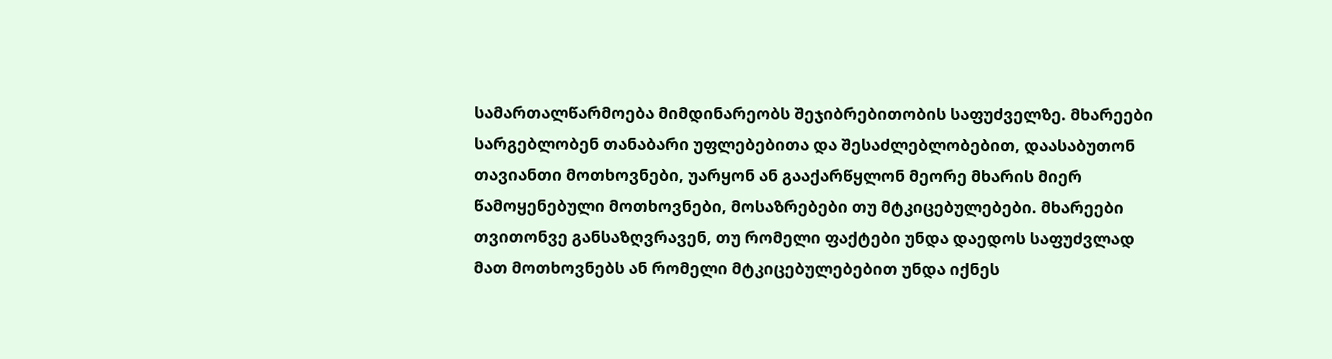სამართალწარმოება მიმდინარეობს შეჯიბრებითობის საფუძველზე. მხარეები სარგებლობენ თანაბარი უფლებებითა და შესაძლებლობებით, დაასაბუთონ თავიანთი მოთხოვნები, უარყონ ან გააქარწყლონ მეორე მხარის მიერ წამოყენებული მოთხოვნები, მოსაზრებები თუ მტკიცებულებები. მხარეები თვითონვე განსაზღვრავენ, თუ რომელი ფაქტები უნდა დაედოს საფუძვლად მათ მოთხოვნებს ან რომელი მტკიცებულებებით უნდა იქნეს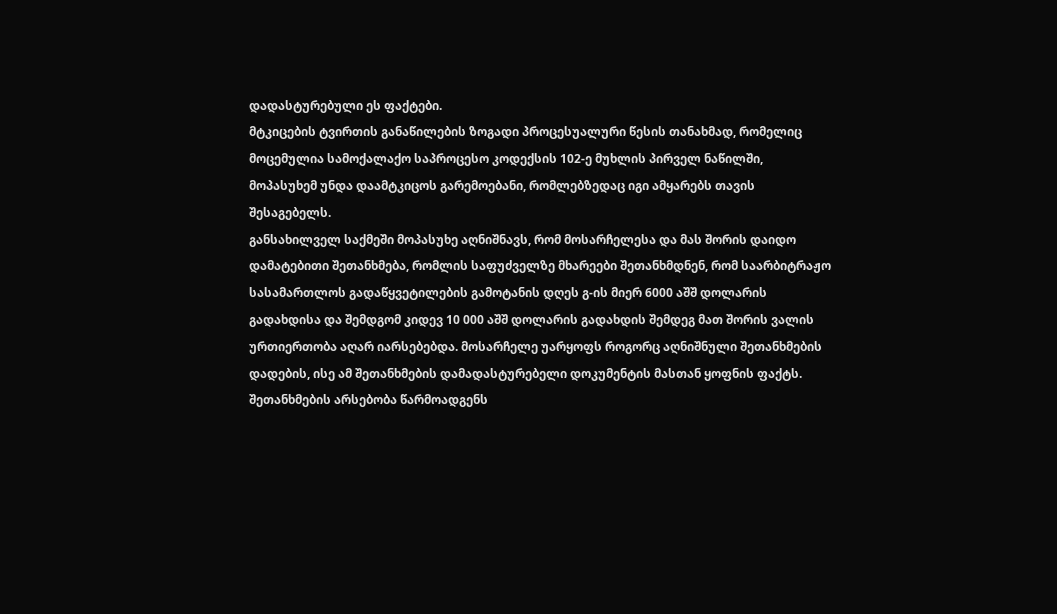დადასტურებული ეს ფაქტები.
მტკიცების ტვირთის განაწილების ზოგადი პროცესუალური წესის თანახმად, რომელიც მოცემულია სამოქალაქო საპროცესო კოდექსის 102-ე მუხლის პირველ ნაწილში, მოპასუხემ უნდა დაამტკიცოს გარემოებანი, რომლებზედაც იგი ამყარებს თავის შესაგებელს.
განსახილველ საქმეში მოპასუხე აღნიშნავს, რომ მოსარჩელესა და მას შორის დაიდო დამატებითი შეთანხმება, რომლის საფუძველზე მხარეები შეთანხმდნენ, რომ საარბიტრაჟო სასამართლოს გადაწყვეტილების გამოტანის დღეს გ-ის მიერ 6000 აშშ დოლარის გადახდისა და შემდგომ კიდევ 10 000 აშშ დოლარის გადახდის შემდეგ მათ შორის ვალის ურთიერთობა აღარ იარსებებდა. მოსარჩელე უარყოფს როგორც აღნიშნული შეთანხმების დადების, ისე ამ შეთანხმების დამადასტურებელი დოკუმენტის მასთან ყოფნის ფაქტს.
შეთანხმების არსებობა წარმოადგენს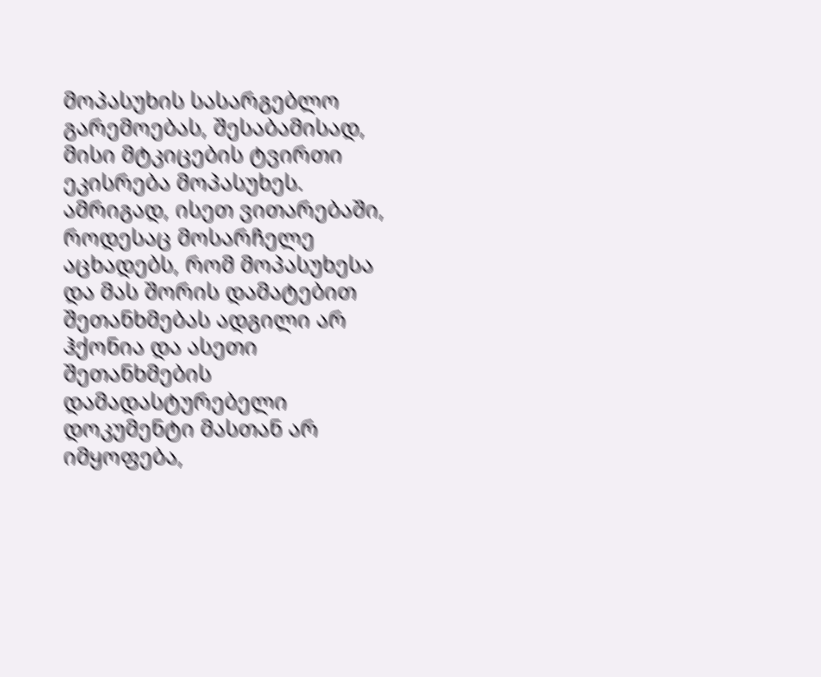მოპასუხის სასარგებლო გარემოებას, შესაბამისად, მისი მტკიცების ტვირთი ეკისრება მოპასუხეს. ამრიგად, ისეთ ვითარებაში, როდესაც მოსარჩელე აცხადებს, რომ მოპასუხესა და მას შორის დამატებით შეთანხმებას ადგილი არ ჰქონია და ასეთი შეთანხმების დამადასტურებელი დოკუმენტი მასთან არ იმყოფება,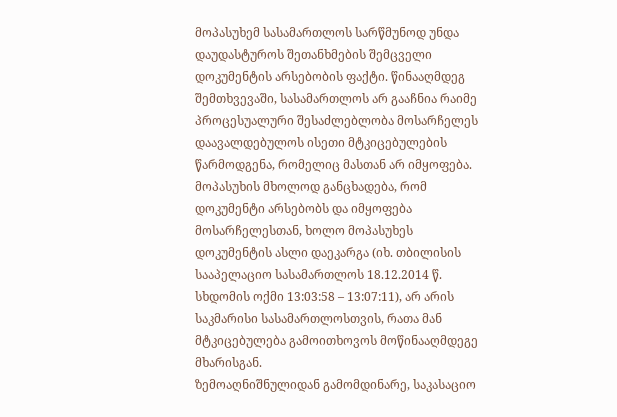მოპასუხემ სასამართლოს სარწმუნოდ უნდა დაუდასტუროს შეთანხმების შემცველი დოკუმენტის არსებობის ფაქტი. წინააღმდეგ შემთხვევაში, სასამართლოს არ გააჩნია რაიმე პროცესუალური შესაძლებლობა მოსარჩელეს დაავალდებულოს ისეთი მტკიცებულების წარმოდგენა, რომელიც მასთან არ იმყოფება. მოპასუხის მხოლოდ განცხადება, რომ დოკუმენტი არსებობს და იმყოფება მოსარჩელესთან, ხოლო მოპასუხეს დოკუმენტის ასლი დაეკარგა (იხ. თბილისის სააპელაციო სასამართლოს 18.12.2014 წ. სხდომის ოქმი 13:03:58 – 13:07:11), არ არის საკმარისი სასამართლოსთვის, რათა მან მტკიცებულება გამოითხოვოს მოწინააღმდეგე მხარისგან.
ზემოაღნიშნულიდან გამომდინარე, საკასაციო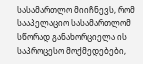სასამართლო მიიჩნევს, რომ სააპელაციო სასამართლომ სწორად განახორციელა ის საპროცესო მოქმედებები,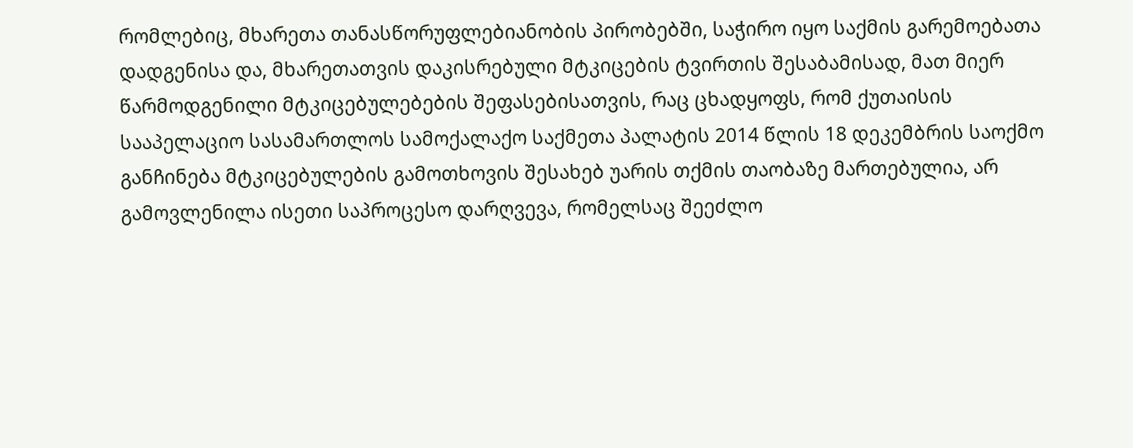რომლებიც, მხარეთა თანასწორუფლებიანობის პირობებში, საჭირო იყო საქმის გარემოებათა დადგენისა და, მხარეთათვის დაკისრებული მტკიცების ტვირთის შესაბამისად, მათ მიერ წარმოდგენილი მტკიცებულებების შეფასებისათვის, რაც ცხადყოფს, რომ ქუთაისის სააპელაციო სასამართლოს სამოქალაქო საქმეთა პალატის 2014 წლის 18 დეკემბრის საოქმო განჩინება მტკიცებულების გამოთხოვის შესახებ უარის თქმის თაობაზე მართებულია, არ გამოვლენილა ისეთი საპროცესო დარღვევა, რომელსაც შეეძლო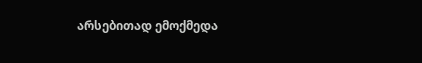არსებითად ემოქმედა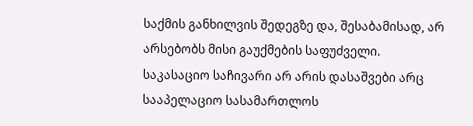საქმის განხილვის შედეგზე და, შესაბამისად, არ არსებობს მისი გაუქმების საფუძველი.
საკასაციო საჩივარი არ არის დასაშვები არც სააპელაციო სასამართლოს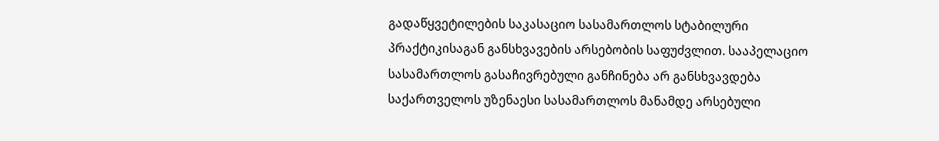გადაწყვეტილების საკასაციო სასამართლოს სტაბილური პრაქტიკისაგან განსხვავების არსებობის საფუძვლით. სააპელაციო სასამართლოს გასაჩივრებული განჩინება არ განსხვავდება საქართველოს უზენაესი სასამართლოს მანამდე არსებული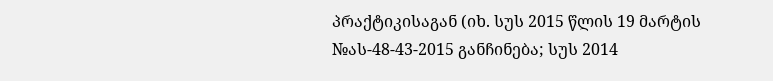პრაქტიკისაგან (იხ. სუს 2015 წლის 19 მარტის №ას-48-43-2015 განჩინება; სუს 2014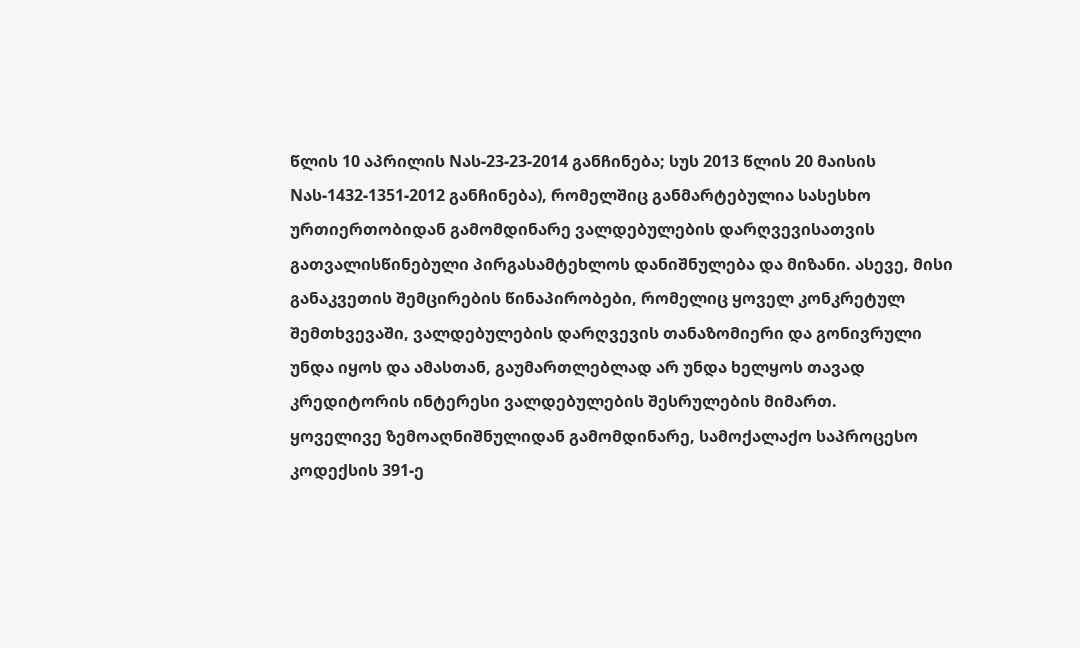წლის 10 აპრილის Nას-23-23-2014 განჩინება; სუს 2013 წლის 20 მაისის Nას-1432-1351-2012 განჩინება), რომელშიც განმარტებულია სასესხო ურთიერთობიდან გამომდინარე ვალდებულების დარღვევისათვის გათვალისწინებული პირგასამტეხლოს დანიშნულება და მიზანი. ასევე, მისი განაკვეთის შემცირების წინაპირობები, რომელიც ყოველ კონკრეტულ შემთხვევაში, ვალდებულების დარღვევის თანაზომიერი და გონივრული უნდა იყოს და ამასთან, გაუმართლებლად არ უნდა ხელყოს თავად კრედიტორის ინტერესი ვალდებულების შესრულების მიმართ.
ყოველივე ზემოაღნიშნულიდან გამომდინარე, სამოქალაქო საპროცესო კოდექსის 391-ე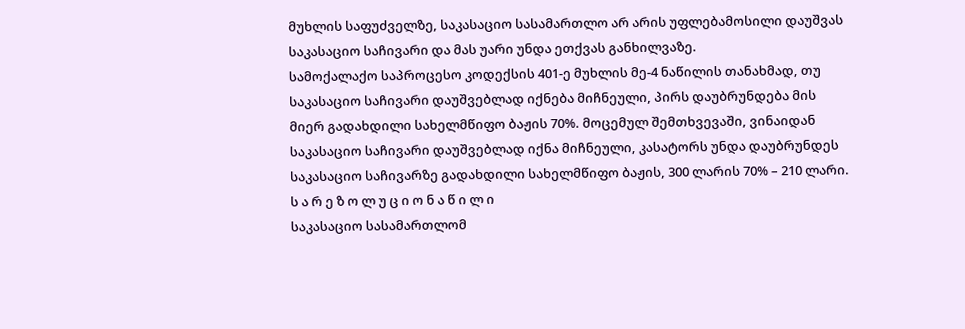მუხლის საფუძველზე, საკასაციო სასამართლო არ არის უფლებამოსილი დაუშვას საკასაციო საჩივარი და მას უარი უნდა ეთქვას განხილვაზე.
სამოქალაქო საპროცესო კოდექსის 401-ე მუხლის მე-4 ნაწილის თანახმად, თუ საკასაციო საჩივარი დაუშვებლად იქნება მიჩნეული, პირს დაუბრუნდება მის მიერ გადახდილი სახელმწიფო ბაჟის 70%. მოცემულ შემთხვევაში, ვინაიდან საკასაციო საჩივარი დაუშვებლად იქნა მიჩნეული, კასატორს უნდა დაუბრუნდეს საკასაციო საჩივარზე გადახდილი სახელმწიფო ბაჟის, 300 ლარის 70% – 210 ლარი.
ს ა რ ე ზ ო ლ უ ც ი ო ნ ა წ ი ლ ი
საკასაციო სასამართლომ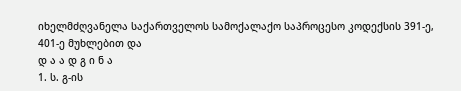იხელმძღვანელა საქართველოს სამოქალაქო საპროცესო კოდექსის 391-ე, 401-ე მუხლებით და
დ ა ა დ გ ი ნ ა
1. ს. გ-ის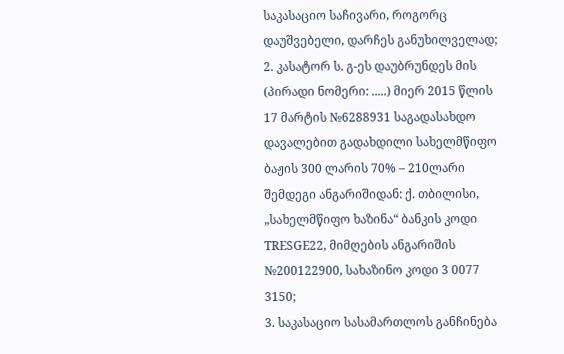საკასაციო საჩივარი, როგორც დაუშვებელი, დარჩეს განუხილველად;
2. კასატორ ს. გ-ეს დაუბრუნდეს მის (პირადი ნომერი: .....) მიერ 2015 წლის 17 მარტის №6288931 საგადასახდო დავალებით გადახდილი სახელმწიფო ბაჟის 300 ლარის 70% – 210ლარი შემდეგი ანგარიშიდან: ქ. თბილისი, „სახელმწიფო ხაზინა“ ბანკის კოდი TRESGE22, მიმღების ანგარიშის №200122900, სახაზინო კოდი 3 0077 3150;
3. საკასაციო სასამართლოს განჩინება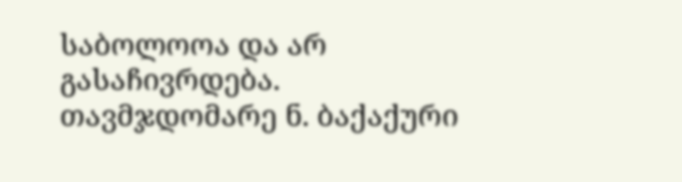საბოლოოა და არ გასაჩივრდება.
თავმჯდომარე ნ. ბაქაქური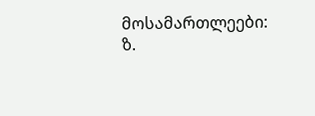მოსამართლეები: ზ.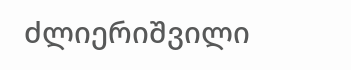ძლიერიშვილი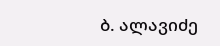ბ. ალავიძე